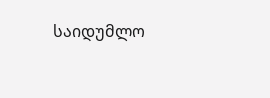საიდუმლო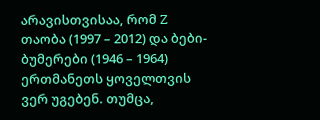არავისთვისაა, რომ Z თაობა (1997 – 2012) და ბები-ბუმერები (1946 – 1964) ერთმანეთს ყოველთვის ვერ უგებენ. თუმცა,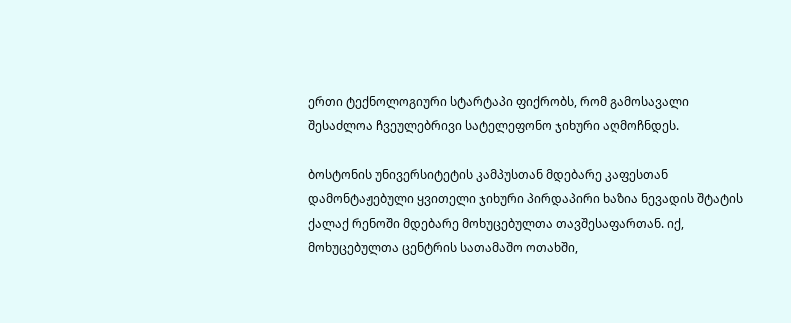ერთი ტექნოლოგიური სტარტაპი ფიქრობს, რომ გამოსავალი შესაძლოა ჩვეულებრივი სატელეფონო ჯიხური აღმოჩნდეს.

ბოსტონის უნივერსიტეტის კამპუსთან მდებარე კაფესთან დამონტაჟებული ყვითელი ჯიხური პირდაპირი ხაზია ნევადის შტატის ქალაქ რენოში მდებარე მოხუცებულთა თავშესაფართან. იქ, მოხუცებულთა ცენტრის სათამაშო ოთახში,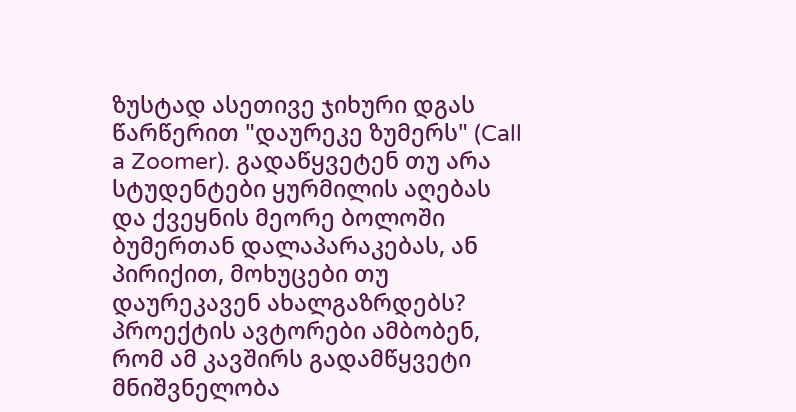ზუსტად ასეთივე ჯიხური დგას წარწერით "დაურეკე ზუმერს" (Call a Zoomer). გადაწყვეტენ თუ არა სტუდენტები ყურმილის აღებას და ქვეყნის მეორე ბოლოში ბუმერთან დალაპარაკებას, ან პირიქით, მოხუცები თუ დაურეკავენ ახალგაზრდებს? პროექტის ავტორები ამბობენ, რომ ამ კავშირს გადამწყვეტი მნიშვნელობა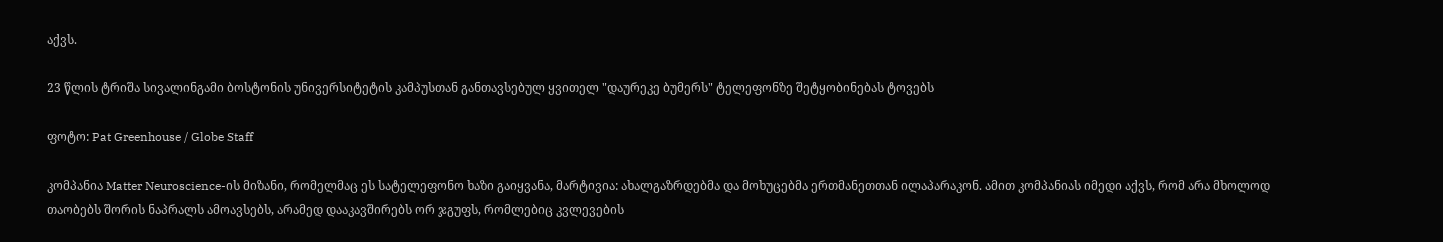აქვს.

23 წლის ტრიშა სივალინგამი ბოსტონის უნივერსიტეტის კამპუსთან განთავსებულ ყვითელ "დაურეკე ბუმერს" ტელეფონზე შეტყობინებას ტოვებს

ფოტო: Pat Greenhouse / Globe Staff

კომპანია Matter Neuroscience-ის მიზანი, რომელმაც ეს სატელეფონო ხაზი გაიყვანა, მარტივია: ახალგაზრდებმა და მოხუცებმა ერთმანეთთან ილაპარაკონ. ამით კომპანიას იმედი აქვს, რომ არა მხოლოდ თაობებს შორის ნაპრალს ამოავსებს, არამედ დააკავშირებს ორ ჯგუფს, რომლებიც კვლევების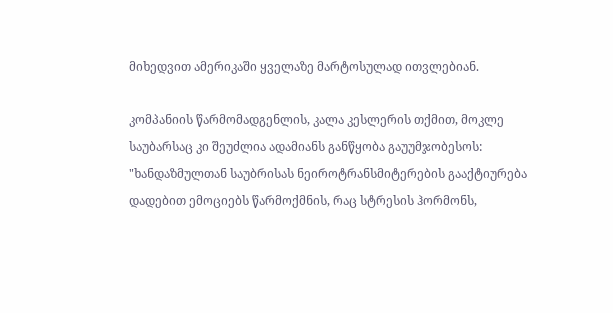მიხედვით ამერიკაში ყველაზე მარტოსულად ითვლებიან.

კომპანიის წარმომადგენლის, კალა კესლერის თქმით, მოკლე საუბარსაც კი შეუძლია ადამიანს განწყობა გაუუმჯობესოს: "ხანდაზმულთან საუბრისას ნეიროტრანსმიტერების გააქტიურება დადებით ემოციებს წარმოქმნის, რაც სტრესის ჰორმონს,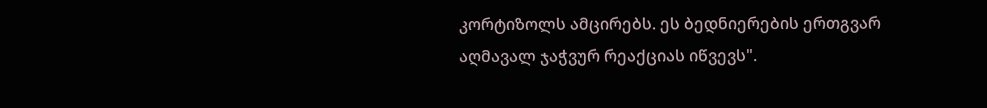კორტიზოლს ამცირებს. ეს ბედნიერების ერთგვარ აღმავალ ჯაჭვურ რეაქციას იწვევს".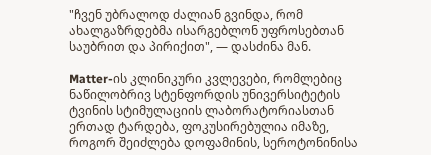"ჩვენ უბრალოდ ძალიან გვინდა, რომ ახალგაზრდებმა ისარგებლონ უფროსებთან საუბრით და პირიქით", — დასძინა მან.

Matter-ის კლინიკური კვლევები, რომლებიც ნაწილობრივ სტენფორდის უნივერსიტეტის ტვინის სტიმულაციის ლაბორატორიასთან ერთად ტარდება, ფოკუსირებულია იმაზე, როგორ შეიძლება დოფამინის, სეროტონინისა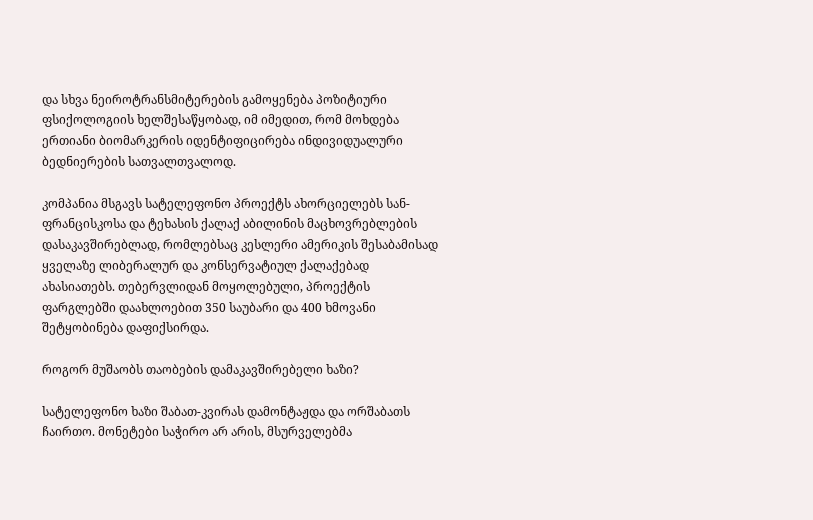და სხვა ნეიროტრანსმიტერების გამოყენება პოზიტიური ფსიქოლოგიის ხელშესაწყობად, იმ იმედით, რომ მოხდება ერთიანი ბიომარკერის იდენტიფიცირება ინდივიდუალური ბედნიერების სათვალთვალოდ.

კომპანია მსგავს სატელეფონო პროექტს ახორციელებს სან-ფრანცისკოსა და ტეხასის ქალაქ აბილინის მაცხოვრებლების დასაკავშირებლად, რომლებსაც კესლერი ამერიკის შესაბამისად ყველაზე ლიბერალურ და კონსერვატიულ ქალაქებად ახასიათებს. თებერვლიდან მოყოლებული, პროექტის ფარგლებში დაახლოებით 350 საუბარი და 400 ხმოვანი შეტყობინება დაფიქსირდა.

როგორ მუშაობს თაობების დამაკავშირებელი ხაზი?

სატელეფონო ხაზი შაბათ-კვირას დამონტაჟდა და ორშაბათს ჩაირთო. მონეტები საჭირო არ არის, მსურველებმა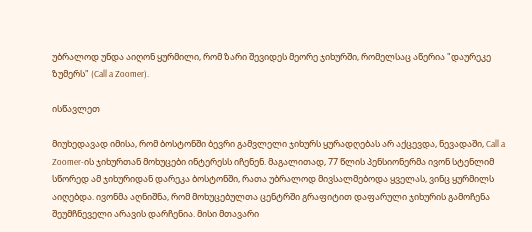უბრალოდ უნდა აიღონ ყურმილი, რომ ზარი შევიდეს მეორე ჯიხურში, რომელსაც აწერია "დაურეკე ზუმერს" (Call a Zoomer).

ისწავლეთ

მიუხედავად იმისა, რომ ბოსტონში ბევრი გამვლელი ჯიხურს ყურადღებას არ აქცევდა, ნევადაში, Call a Zoomer-ის ჯიხურთან მოხუცები ინტერესს იჩენენ. მაგალითად, 77 წლის პენსიონერმა ივონ სტენლიმ სწორედ ამ ჯიხურიდან დარეკა ბოსტონში, რათა უბრალოდ მივსალმებოდა ყველას, ვინც ყურმილს აიღებდა. ივონმა აღნიშნა, რომ მოხუცებულთა ცენტრში გრაფიტით დაფარული ჯიხურის გამოჩენა შეუმჩნეველი არავის დარჩენია. მისი მთავარი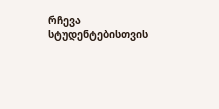რჩევა სტუდენტებისთვის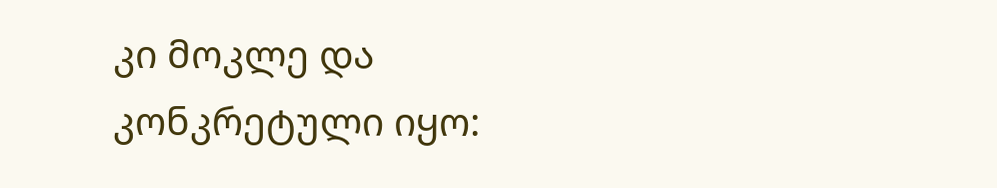კი მოკლე და კონკრეტული იყო: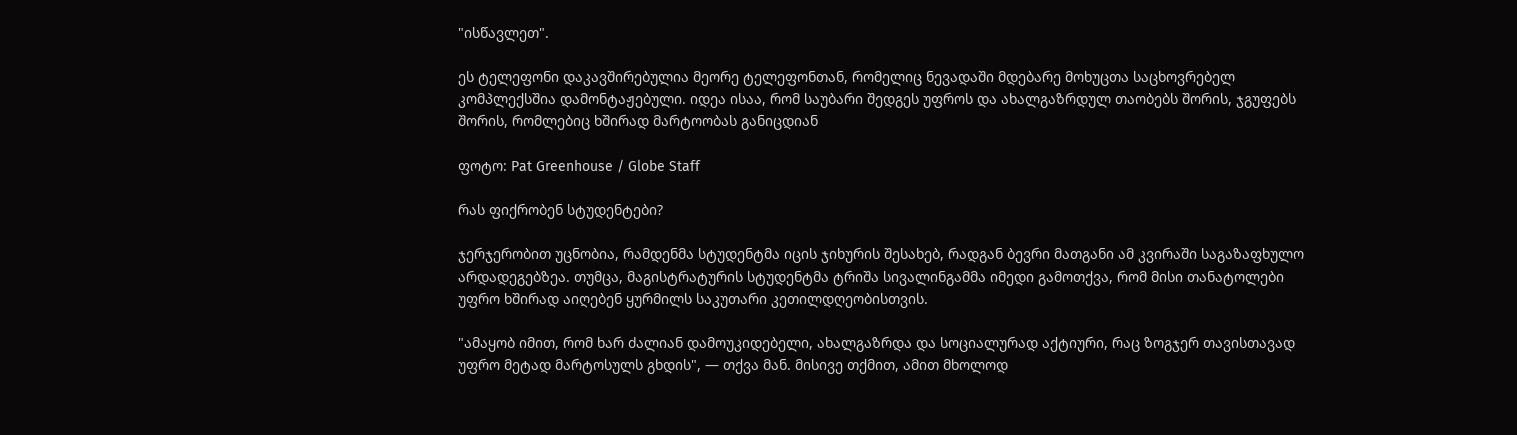"ისწავლეთ".

ეს ტელეფონი დაკავშირებულია მეორე ტელეფონთან, რომელიც ნევადაში მდებარე მოხუცთა საცხოვრებელ კომპლექსშია დამონტაჟებული. იდეა ისაა, რომ საუბარი შედგეს უფროს და ახალგაზრდულ თაობებს შორის, ჯგუფებს შორის, რომლებიც ხშირად მარტოობას განიცდიან

ფოტო: Pat Greenhouse / Globe Staff

რას ფიქრობენ სტუდენტები?

ჯერჯერობით უცნობია, რამდენმა სტუდენტმა იცის ჯიხურის შესახებ, რადგან ბევრი მათგანი ამ კვირაში საგაზაფხულო არდადეგებზეა. თუმცა, მაგისტრატურის სტუდენტმა ტრიშა სივალინგამმა იმედი გამოთქვა, რომ მისი თანატოლები უფრო ხშირად აიღებენ ყურმილს საკუთარი კეთილდღეობისთვის.

"ამაყობ იმით, რომ ხარ ძალიან დამოუკიდებელი, ახალგაზრდა და სოციალურად აქტიური, რაც ზოგჯერ თავისთავად უფრო მეტად მარტოსულს გხდის", — თქვა მან. მისივე თქმით, ამით მხოლოდ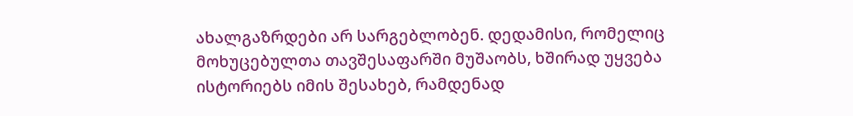ახალგაზრდები არ სარგებლობენ. დედამისი, რომელიც მოხუცებულთა თავშესაფარში მუშაობს, ხშირად უყვება ისტორიებს იმის შესახებ, რამდენად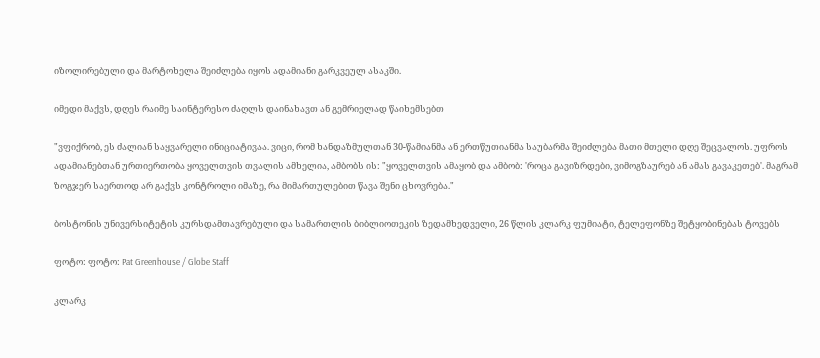იზოლირებული და მარტოხელა შეიძლება იყოს ადამიანი გარკვეულ ასაკში.

იმედი მაქვს, დღეს რაიმე საინტერესო ძაღლს დაინახავთ ან გემრიელად წაიხემსებთ

"ვფიქრობ, ეს ძალიან საყვარელი ინიციატივაა. ვიცი, რომ ხანდაზმულთან 30-წამიანმა ან ერთწუთიანმა საუბარმა შეიძლება მათი მთელი დღე შეცვალოს. უფროს ადამიანებთან ურთიერთობა ყოველთვის თვალის ამხელია, ამბობს ის: "ყოველთვის ამაყობ და ამბობ: 'როცა გავიზრდები, ვიმოგზაურებ ან ამას გავაკეთებ'. მაგრამ ზოგჯერ საერთოდ არ გაქვს კონტროლი იმაზე, რა მიმართულებით წავა შენი ცხოვრება."

ბოსტონის უნივერსიტეტის კურსდამთავრებული და სამართლის ბიბლიოთეკის ზედამხედველი, 26 წლის კლარკ ფუმიატი, ტელეფონზე შეტყობინებას ტოვებს

ფოტო: ფოტო: Pat Greenhouse / Globe Staff

კლარკ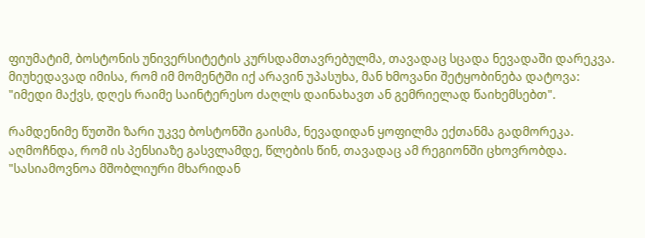ფიუმატიმ, ბოსტონის უნივერსიტეტის კურსდამთავრებულმა, თავადაც სცადა ნევადაში დარეკვა. მიუხედავად იმისა, რომ იმ მომენტში იქ არავინ უპასუხა, მან ხმოვანი შეტყობინება დატოვა: "იმედი მაქვს, დღეს რაიმე საინტერესო ძაღლს დაინახავთ ან გემრიელად წაიხემსებთ".

რამდენიმე წუთში ზარი უკვე ბოსტონში გაისმა, ნევადიდან ყოფილმა ექთანმა გადმორეკა. აღმოჩნდა, რომ ის პენსიაზე გასვლამდე, წლების წინ, თავადაც ამ რეგიონში ცხოვრობდა. "სასიამოვნოა მშობლიური მხარიდან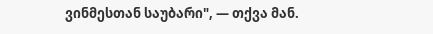ვინმესთან საუბარი", — თქვა მან.